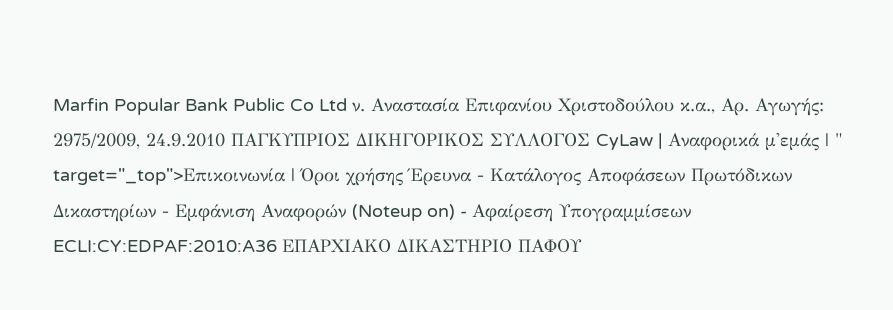Marfin Popular Bank Public Co Ltd ν. Αναστασία Επιφανίου Χριστοδούλου κ.α., Aρ. Αγωγής: 2975/2009, 24.9.2010 ΠΑΓΚΥΠΡΙΟΣ ΔΙΚΗΓΟΡΙΚΟΣ ΣΥΛΛΟΓΟΣ CyLaw | Αναφορικά μ'εμάς | " target="_top">Επικοινωνία | Όροι χρήσης Έρευνα - Κατάλογος Αποφάσεων Πρωτόδικων Δικαστηρίων - Εμφάνιση Αναφορών (Noteup on) - Αφαίρεση Υπογραμμίσεων ECLI:CY:EDPAF:2010:A36 ΕΠΑΡΧΙΑΚΟ ΔΙΚΑΣΤΗΡΙΟ ΠΑΦΟΥ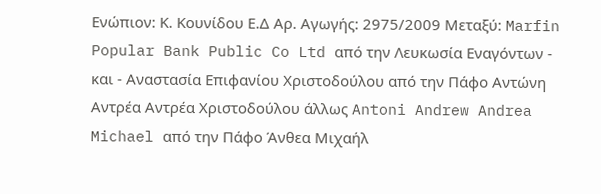Ενώπιον: Κ. Κουνίδου Ε.Δ Aρ. Αγωγής: 2975/2009 Μεταξύ: Marfin Popular Bank Public Co Ltd από την Λευκωσία Εναγόντων - και - Αναστασία Επιφανίου Χριστοδούλου από την Πάφο Αντώνη Αντρέα Αντρέα Χριστοδούλου άλλως Antoni Andrew Andrea Michael από την Πάφο Άνθεα Μιχαήλ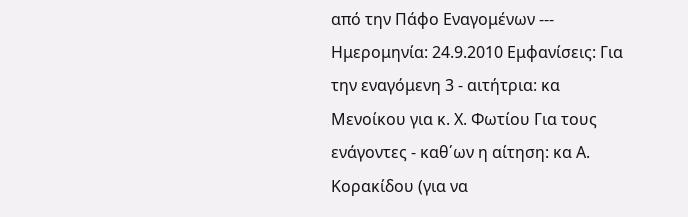από την Πάφο Εναγομένων --- Ημερομηνία: 24.9.2010 Εμφανίσεις: Για την εναγόμενη 3 - αιτήτρια: κα Μενοίκου για κ. Χ. Φωτίου Για τους ενάγοντες - καθ΄ων η αίτηση: κα Α. Κορακίδου (για να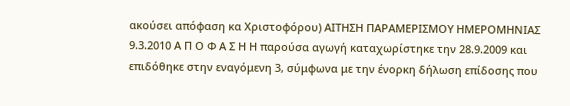ακούσει απόφαση κα Χριστοφόρου) ΑΙΤΗΣΗ ΠΑΡΑΜΕΡΙΣΜΟΥ ΗΜΕΡΟΜΗΝΙΑΣ 9.3.2010 Α Π Ο Φ Α Σ Η Η παρούσα αγωγή καταχωρίστηκε την 28.9.2009 και επιδόθηκε στην εναγόμενη 3, σύμφωνα με την ένορκη δήλωση επίδοσης που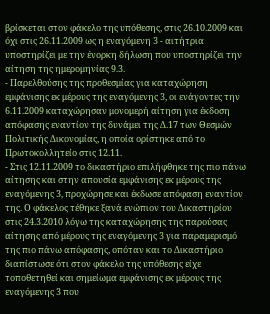βρίσκεται στον φάκελο της υπόθεσης, στις 26.10.2009 και όχι στις 26.11.2009 ως η εναγόμενη 3 - αιτήτρια υποστηρίζει με την ένορκη δήλωση που υποστηρίζει την αίτηση της ημερομηνίας 9.3.
- Παρελθούσης της προθεσμίας για καταχώρηση εμφάνισης εκ μέρους της εναγόμενης 3, οι ενάγοντες την 6.11.2009 καταχώρησαν μονομερή αίτηση για έκδοση απόφασης εναντίον της δυνάμει της Δ.17 των Θεσμών Πολιτικής Δικονομίας, η οποία ορίστηκε από το Πρωτοκολλητείο στις 12.11.
- Στις 12.11.2009 το δικαστήριο επιλήφθηκε της πιο πάνω αίτησης και στην απουσία εμφάνισης εκ μέρους της εναγόμενης 3, προχώρησε και έκδωσε απόφαση εναντίον της. Ο φάκελος τέθηκε ξανά ενώπιον του Δικαστηρίου στις 24.3.2010 λόγω της καταχώρησης της παρούσας αίτησης από μέρους της εναγόμενης 3 για παραμερισμό της πιο πάνω απόφασης, οπόταν και το Δικαστήριο διαπίστωσε ότι στον φάκελο της υπόθεσης είχε τοποθετηθεί και σημείωμα εμφάνισης εκ μέρους της εναγόμενης 3 που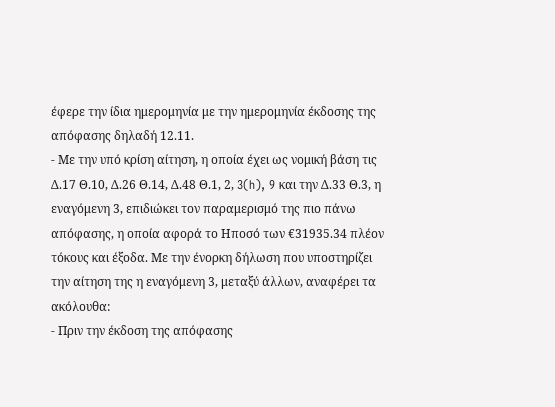έφερε την ίδια ημερομηνία με την ημερομηνία έκδοσης της απόφασης δηλαδή 12.11.
- Με την υπό κρίση αίτηση, η οποία έχει ως νομική βάση τις Δ.17 Θ.10, Δ.26 Θ.14, Δ.48 Θ.1, 2, 3(h), 9 και την Δ.33 Θ.3, η εναγόμενη 3, επιδιώκει τον παραμερισμό της πιο πάνω απόφασης, η οποία αφορά το Ηποσό των €31935.34 πλέον τόκους και έξοδα. Με την ένορκη δήλωση που υποστηρίζει την αίτηση της η εναγόμενη 3, μεταξύ άλλων, αναφέρει τα ακόλουθα:
- Πριν την έκδοση της απόφασης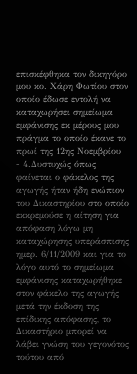επισκέφθηκα τον δικηγόρο μου κο. Χάρη Φωτίου στον οποίο έδωσε εντολή να καταχωρήσει σημείωμα εμφάνισης εκ μέρους μου πράγμα το οποίο έκανε το πρωί της 12ης Νοεμβρίου
- 4.Δυστυχώς όπως φαίνεται ο φάκελος της αγωγής ήταν ήδη ενώπιον του Δικαστηρίου στο οποίο εκκρεμούσε η αίτηση για απόφαση λόγω μη καταχώρησης υπεράσπισης ημερ. 6/11/2009 και για το λόγο αυτό το σημείωμα εμφάνισης καταχωρήθηκε στον φάκελο της αγωγής μετά την έκδοση της επίδικης απόφασης, το Δικαστήριο μπορεί να λάβει γνώση του γεγονότος τούτου από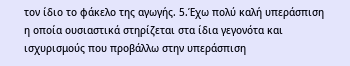τον ίδιο το φάκελο της αγωγής. 5.Έχω πολύ καλή υπεράσπιση η οποία ουσιαστικά στηρίζεται στα ίδια γεγονότα και ισχυρισμούς που προβάλλω στην υπεράσπιση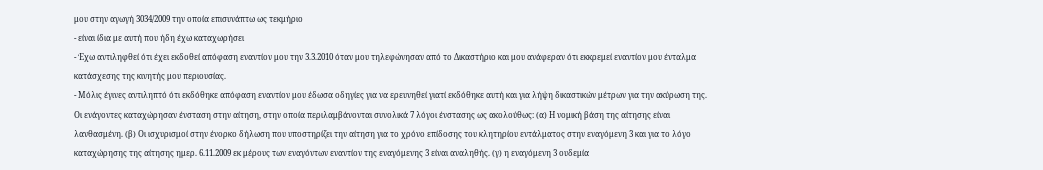μου στην αγωγή 3034/2009 την οποία επισυνάπτω ως τεκμήριο
- είναι ίδια με αυτή που ήδη έχω καταχωρήσει
- Έχω αντιληφθεί ότι έχει εκδοθεί απόφαση εναντίον μου την 3.3.2010 όταν μου τηλεφώνησαν από το Δικαστήριο και μου ανάφεραν ότι εκκρεμεί εναντίον μου ένταλμα κατάσχεσης της κινητής μου περιουσίας.
- Μόλις έγινες αντιληπτό ότι εκδόθηκε απόφαση εναντίον μου έδωσα οδηγίες για να ερευνηθεί γιατί εκδόθηκε αυτή και για λήψη δικαστικών μέτρων για την ακύρωση της. Οι ενάγοντες καταχώρησαν ένσταση στην αίτηση, στην οποία περιλαμβάνονται συνολικά 7 λόγοι ένστασης ως ακολούθως: (α) Η νομική βάση της αίτησης είναι λανθασμένη. (β) Οι ισχυρισμοί στην ένορκο δήλωση που υποστηρίζει την αίτηση για το χρόνο επίδοσης του κλητηρίου εντάλματος στην εναγόμενη 3 και για το λόγο καταχώρησης της αίτησης ημερ. 6.11.2009 εκ μέρους των εναγόντων εναντίον της εναγόμενης 3 είναι αναληθής. (γ) η εναγόμενη 3 ουδεμία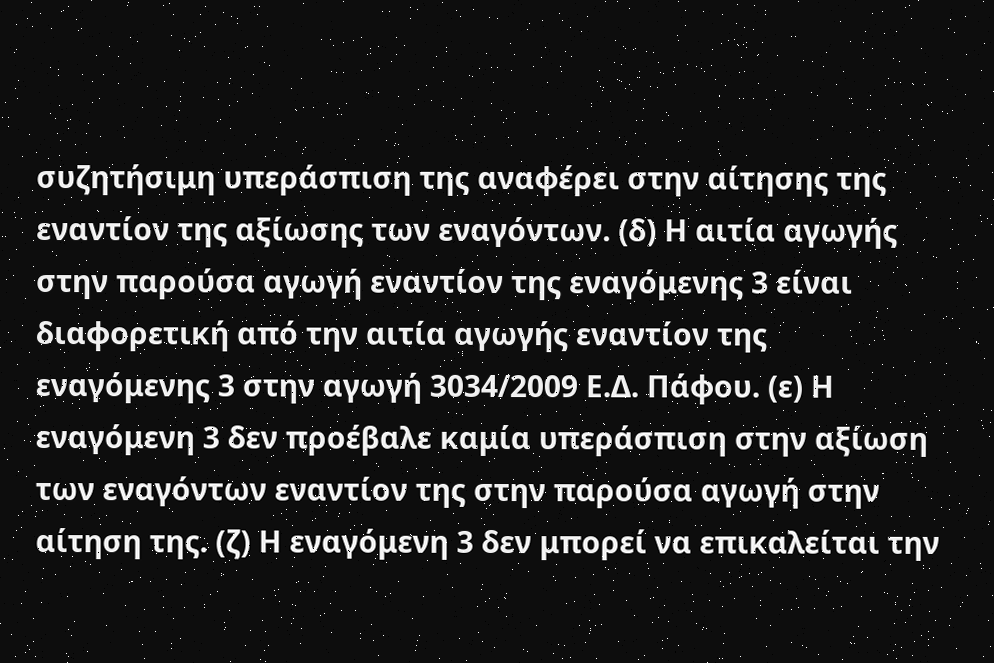συζητήσιμη υπεράσπιση της αναφέρει στην αίτησης της εναντίον της αξίωσης των εναγόντων. (δ) Η αιτία αγωγής στην παρούσα αγωγή εναντίον της εναγόμενης 3 είναι διαφορετική από την αιτία αγωγής εναντίον της εναγόμενης 3 στην αγωγή 3034/2009 Ε.Δ. Πάφου. (ε) Η εναγόμενη 3 δεν προέβαλε καμία υπεράσπιση στην αξίωση των εναγόντων εναντίον της στην παρούσα αγωγή στην αίτηση της. (ζ) Η εναγόμενη 3 δεν μπορεί να επικαλείται την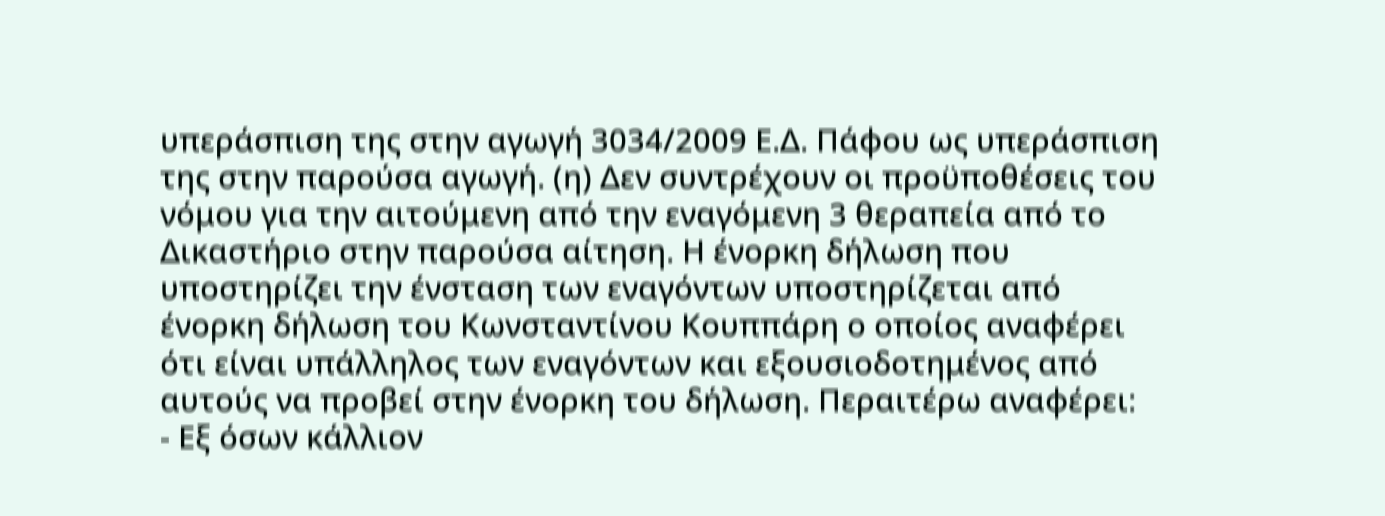υπεράσπιση της στην αγωγή 3034/2009 Ε.Δ. Πάφου ως υπεράσπιση της στην παρούσα αγωγή. (η) Δεν συντρέχουν οι προϋποθέσεις του νόμου για την αιτούμενη από την εναγόμενη 3 θεραπεία από το Δικαστήριο στην παρούσα αίτηση. Η ένορκη δήλωση που υποστηρίζει την ένσταση των εναγόντων υποστηρίζεται από ένορκη δήλωση του Κωνσταντίνου Κουππάρη ο οποίος αναφέρει ότι είναι υπάλληλος των εναγόντων και εξουσιοδοτημένος από αυτούς να προβεί στην ένορκη του δήλωση. Περαιτέρω αναφέρει:
- Εξ όσων κάλλιον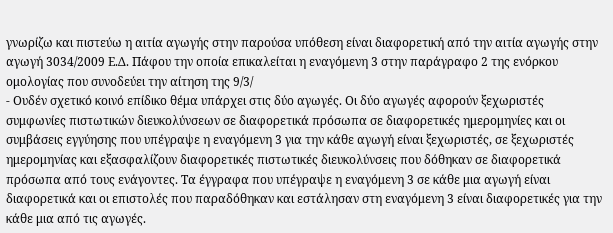γνωρίζω και πιστεύω η αιτία αγωγής στην παρούσα υπόθεση είναι διαφορετική από την αιτία αγωγής στην αγωγή 3034/2009 Ε.Δ. Πάφου την οποία επικαλείται η εναγόμενη 3 στην παράγραφο 2 της ενόρκου ομολογίας που συνοδεύει την αίτηση της 9/3/
- Ουδέν σχετικό κοινό επίδικο θέμα υπάρχει στις δύο αγωγές. Οι δύο αγωγές αφορούν ξεχωριστές συμφωνίες πιστωτικών διευκολύνσεων σε διαφορετικά πρόσωπα σε διαφορετικές ημερομηνίες και οι συμβάσεις εγγύησης που υπέγραψε η εναγόμενη 3 για την κάθε αγωγή είναι ξεχωριστές, σε ξεχωριστές ημερομηνίας και εξασφαλίζουν διαφορετικές πιστωτικές διευκολύνσεις που δόθηκαν σε διαφορετικά πρόσωπα από τους ενάγοντες. Τα έγγραφα που υπέγραψε η εναγόμενη 3 σε κάθε μια αγωγή είναι διαφορετικά και οι επιστολές που παραδόθηκαν και εστάλησαν στη εναγόμενη 3 είναι διαφορετικές για την κάθε μια από τις αγωγές.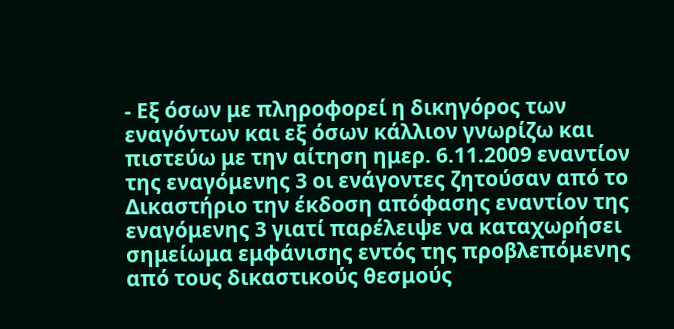- Εξ όσων με πληροφορεί η δικηγόρος των εναγόντων και εξ όσων κάλλιον γνωρίζω και πιστεύω με την αίτηση ημερ. 6.11.2009 εναντίον της εναγόμενης 3 οι ενάγοντες ζητούσαν από το Δικαστήριο την έκδοση απόφασης εναντίον της εναγόμενης 3 γιατί παρέλειψε να καταχωρήσει σημείωμα εμφάνισης εντός της προβλεπόμενης από τους δικαστικούς θεσμούς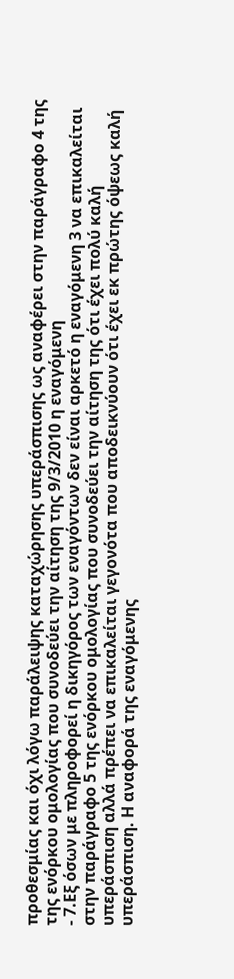προθεσμίας και όχι λόγω παράλειψης καταχώρησης υπεράσπισης ως αναφέρει στην παράγραφο 4 της της ενόρκου ομολογίας που συνοδεύει την αίτηση της 9/3/2010 η εναγόμενη
- 7.Εξ όσων με πληροφορεί η δικηγόρος των εναγόντων δεν είναι αρκετό η εναγόμενη 3 να επικαλείται στην παράγραφο 5 της ενόρκου ομολογίας που συνοδεύει την αίτηση της ότι έχει πολύ καλή υπεράσπιση αλλά πρέπει να επικαλείται γεγονότα που αποδεικνύουν ότι έχει εκ πρώτης όψεως καλή υπεράσπιση. Η αναφορά της εναγόμενης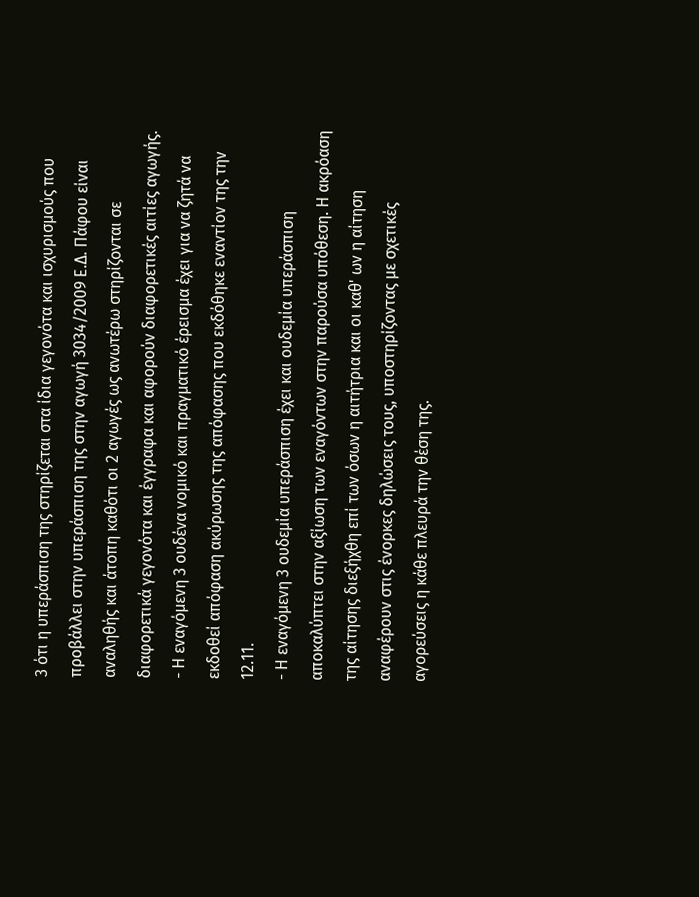3 ότι η υπεράσπιση της στηρίζεται στα ίδια γεγονότα και ισχυρισμούς που προβάλλει στην υπεράσπιση της στην αγωγή 3034/2009 Ε.Δ. Πάφου είναι αναληθής και άτοπη καθότι οι 2 αγωγές ως ανωτέρω στηρίζονται σε διαφορετικά γεγονότα και έγγραφα και αφορούν διαφορετικές αιτίες αγωγής.
- Η εναγόμενη 3 ουδένα νομικό και πραγματικό έρεισμα έχει για να ζητά να εκδοθεί απόφαση ακύρωσης της απόφασης που εκδόθηκε εναντίον της την 12.11.
- Η εναγόμενη 3 ουδεμία υπεράσπιση έχει και ουδεμία υπεράσπιση αποκαλύπτει στην αξίωση των εναγόντων στην παρούσα υπόθεση. Η ακρόαση της αίτησης διεξήχθη επί των όσων η αιτήτρια και οι καθ' ων η αίτηση αναφέρουν στις ένορκες δηλώσεις τους, υποστηρίζοντας με σχετικές αγορεύσεις η κάθε πλευρά την θέση της.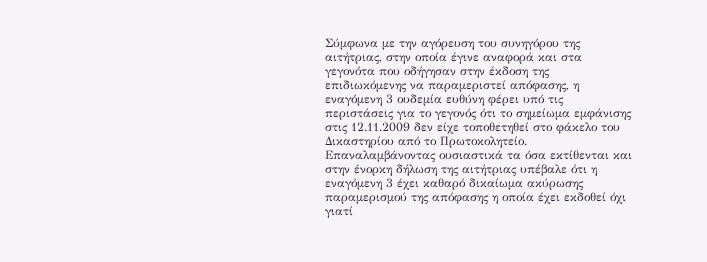Σύμφωνα με την αγόρευση του συνηγόρου της αιτήτριας, στην οποία έγινε αναφορά και στα γεγονότα που οδήγησαν στην έκδοση της επιδιωκόμενης να παραμεριστεί απόφασης, η εναγόμενη 3 ουδεμία ευθύνη φέρει υπό τις περιστάσεις για το γεγονός ότι το σημείωμα εμφάνισης στις 12.11.2009 δεν είχε τοποθετηθεί στο φάκελο του Δικαστηρίου από το Πρωτοκολητείο. Επαναλαμβάνοντας ουσιαστικά τα όσα εκτίθενται και στην ένορκη δήλωση της αιτήτριας υπέβαλε ότι η εναγόμενη 3 έχει καθαρό δικαίωμα ακύρωσης παραμερισμού της απόφασης η οποία έχει εκδοθεί όχι γιατί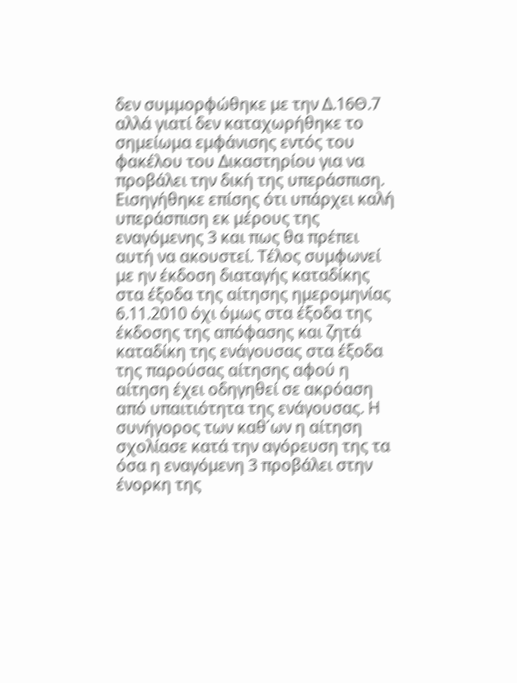δεν συμμορφώθηκε με την Δ.16Θ.7 αλλά γιατί δεν καταχωρήθηκε το σημείωμα εμφάνισης εντός του φακέλου του Δικαστηρίου για να προβάλει την δική της υπεράσπιση. Εισηγήθηκε επίσης ότι υπάρχει καλή υπεράσπιση εκ μέρους της εναγόμενης 3 και πως θα πρέπει αυτή να ακουστεί. Τέλος συμφωνεί με ην έκδοση διαταγής καταδίκης στα έξοδα της αίτησης ημερομηνίας 6.11.2010 όχι όμως στα έξοδα της έκδοσης της απόφασης και ζητά καταδίκη της ενάγουσας στα έξοδα της παρούσας αίτησης αφού η αίτηση έχει οδηγηθεί σε ακρόαση από υπαιτιότητα της ενάγουσας. Η συνήγορος των καθ΄ων η αίτηση σχολίασε κατά την αγόρευση της τα όσα η εναγόμενη 3 προβάλει στην ένορκη της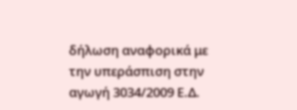δήλωση αναφορικά με την υπεράσπιση στην αγωγή 3034/2009 Ε.Δ.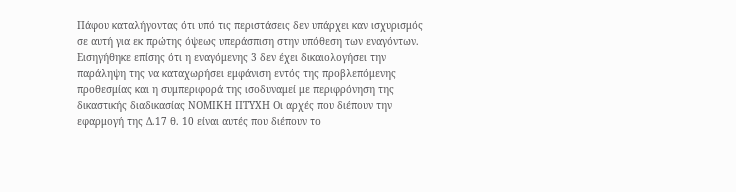Πάφου καταλήγοντας ότι υπό τις περιστάσεις δεν υπάρχει καν ισχυρισμός σε αυτή για εκ πρώτης όψεως υπεράσπιση στην υπόθεση των εναγόντων. Εισηγήθηκε επίσης ότι η εναγόμενης 3 δεν έχει δικαιολογήσει την παράληψη της να καταχωρήσει εμφάνιση εντός της προβλεπόμενης προθεσμίας και η συμπεριφορά της ισοδυναμεί με περιφρόνηση της δικαστικής διαδικασίας ΝΟΜΙΚΗ ΠΤΥΧΗ Οι αρχές που διέπουν την εφαρμογή της Δ.17 θ. 10 είναι αυτές που διέπουν το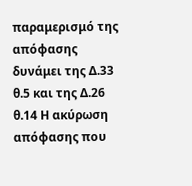παραμερισμό της απόφασης δυνάμει της Δ.33 θ.5 και της Δ.26 θ.14 Η ακύρωση απόφασης που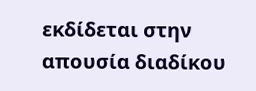εκδίδεται στην απουσία διαδίκου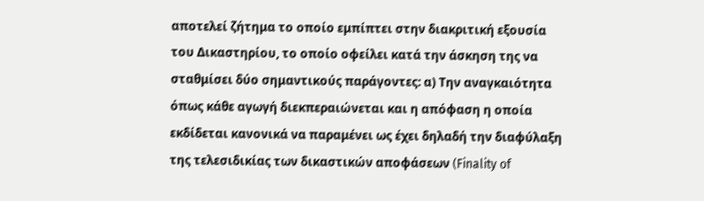αποτελεί ζήτημα το οποίο εμπίπτει στην διακριτική εξουσία του Δικαστηρίου, το οποίο οφείλει κατά την άσκηση της να σταθμίσει δύο σημαντικούς παράγοντες: α) Την αναγκαιότητα όπως κάθε αγωγή διεκπεραιώνεται και η απόφαση η οποία εκδίδεται κανονικά να παραμένει ως έχει δηλαδή την διαφύλαξη της τελεσιδικίας των δικαστικών αποφάσεων (Finality of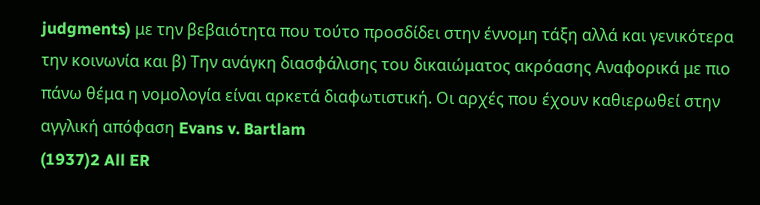judgments) με την βεβαιότητα που τούτο προσδίδει στην έννομη τάξη αλλά και γενικότερα την κοινωνία και β) Την ανάγκη διασφάλισης του δικαιώματος ακρόασης Αναφορικά με πιο πάνω θέμα η νομολογία είναι αρκετά διαφωτιστική. Οι αρχές που έχουν καθιερωθεί στην αγγλική απόφαση Evans v. Bartlam
(1937)2 All ER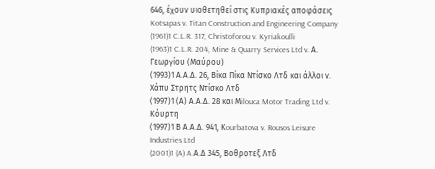646, έχουν υιοθετηθεί στις Κυπριακές αποφάσεις Kotsapas v. Titan Construction and Engineering Company
(1961)1 C.L.R. 317, Christoforou v. Kyriakoulli
(1963)1 C.L.R. 204, Mine & Quarry Services Ltd v. Α. Γεωργίου (Μαύρου)
(1993)1 Α.Α.Δ. 26, Βίκα Πίκα Ντίσκο Λτδ και άλλοι ν. Χάπυ Στρητς Ντίσκο Λτδ
(1997)1 (Α) Α.Α.Δ. 28 και Μilouca Motor Trading Ltd v. Κόυρτη
(1997)1 Β Α.Α.Δ. 941, Κourbatova v. Rousos Leisure Industries Ltd
(2001)1 (A) A.Α.Δ 345, Βοθροτεξ Λτδ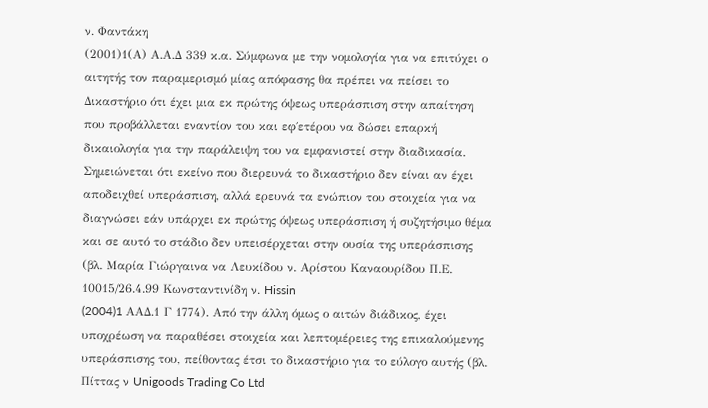ν. Φαντάκη
(2001)1(Α) Α.Α.Δ 339 κ.α. Σύμφωνα με την νομολογία για να επιτύχει ο αιτητής τον παραμερισμό μίας απόφασης θα πρέπει να πείσει το Δικαστήριο ότι έχει μια εκ πρώτης όψεως υπεράσπιση στην απαίτηση που προβάλλεται εναντίον του και εφ΄ετέρου να δώσει επαρκή δικαιολογία για την παράλειψη του να εμφανιστεί στην διαδικασία. Σημειώνεται ότι εκείνο που διερευνά το δικαστήριο δεν είναι αν έχει αποδειχθεί υπεράσπιση, αλλά ερευνά τα ενώπιον του στοιχεία για να διαγνώσει εάν υπάρχει εκ πρώτης όψεως υπεράσπιση ή συζητήσιμο θέμα και σε αυτό το στάδιο δεν υπεισέρχεται στην ουσία της υπεράσπισης (βλ. Μαρία Γιώργαινα να Λευκίδου ν. Αρίστου Καναουρίδου Π.Ε. 10015/26.4.99 Κωνσταντινίδη ν. Hissin
(2004)1 AAΔ.1 Γ 1774). Από την άλλη όμως ο αιτών διάδικος, έχει υποχρέωση να παραθέσει στοιχεία και λεπτομέρειες της επικαλούμενης υπεράσπισης του, πείθοντας έτσι το δικαστήριο για το εύλογο αυτής (βλ. Πίττας ν Unigoods Trading Co Ltd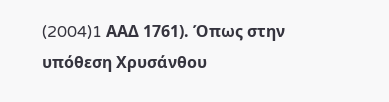(2004)1 AAΔ 1761). Όπως στην υπόθεση Χρυσάνθου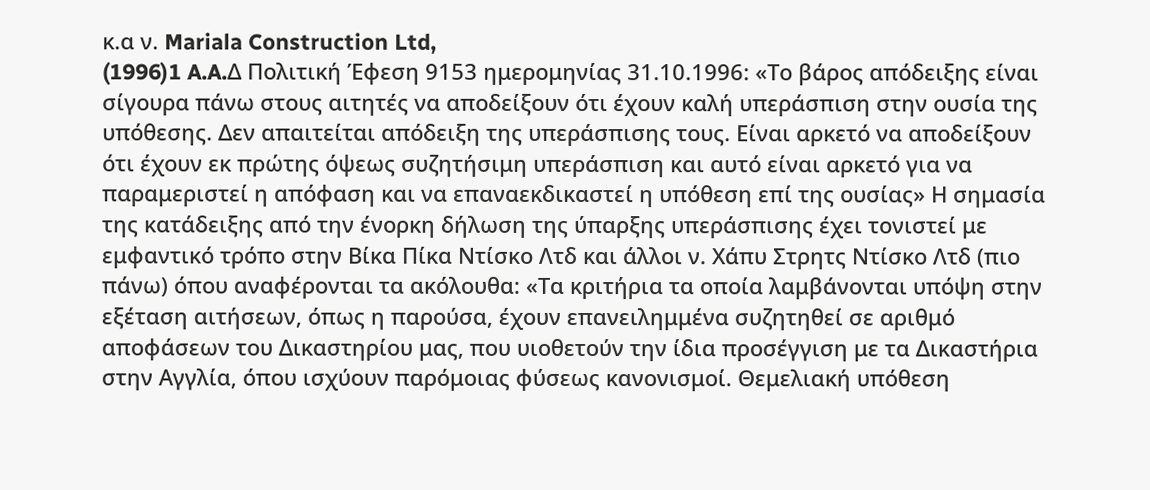κ.α ν. Mariala Construction Ltd,
(1996)1 A.A.Δ Πολιτική Έφεση 9153 ημερομηνίας 31.10.1996: «Το βάρος απόδειξης είναι σίγουρα πάνω στους αιτητές να αποδείξουν ότι έχουν καλή υπεράσπιση στην ουσία της υπόθεσης. Δεν απαιτείται απόδειξη της υπεράσπισης τους. Είναι αρκετό να αποδείξουν ότι έχουν εκ πρώτης όψεως συζητήσιμη υπεράσπιση και αυτό είναι αρκετό για να παραμεριστεί η απόφαση και να επαναεκδικαστεί η υπόθεση επί της ουσίας» Η σημασία της κατάδειξης από την ένορκη δήλωση της ύπαρξης υπεράσπισης έχει τονιστεί με εμφαντικό τρόπο στην Βίκα Πίκα Ντίσκο Λτδ και άλλοι ν. Χάπυ Στρητς Ντίσκο Λτδ (πιο πάνω) όπου αναφέρονται τα ακόλουθα: «Τα κριτήρια τα οποία λαμβάνονται υπόψη στην εξέταση αιτήσεων, όπως η παρούσα, έχουν επανειλημμένα συζητηθεί σε αριθμό αποφάσεων του Δικαστηρίου μας, που υιοθετούν την ίδια προσέγγιση με τα Δικαστήρια στην Αγγλία, όπου ισχύουν παρόμοιας φύσεως κανονισμοί. Θεμελιακή υπόθεση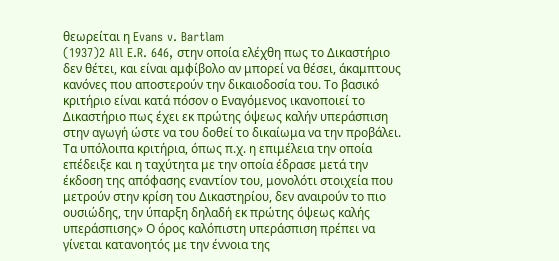θεωρείται η Evans v. Bartlam
(1937)2 All E.R. 646, στην οποία ελέχθη πως το Δικαστήριο δεν θέτει, και είναι αμφίβολο αν μπορεί να θέσει, άκαμπτους κανόνες που αποστερούν την δικαιοδοσία του. Το βασικό κριτήριο είναι κατά πόσον ο Εναγόμενος ικανοποιεί το Δικαστήριο πως έχει εκ πρώτης όψεως καλήν υπεράσπιση στην αγωγή ώστε να του δοθεί το δικαίωμα να την προβάλει. Τα υπόλοιπα κριτήρια, όπως π.χ. η επιμέλεια την οποία επέδειξε και η ταχύτητα με την οποία έδρασε μετά την έκδοση της απόφασης εναντίον του, μονολότι στοιχεία που μετρούν στην κρίση του Δικαστηρίου, δεν αναιρούν το πιο ουσιώδης, την ύπαρξη δηλαδή εκ πρώτης όψεως καλής υπεράσπισης» Ο όρος καλόπιστη υπεράσπιση πρέπει να γίνεται κατανοητός με την έννοια της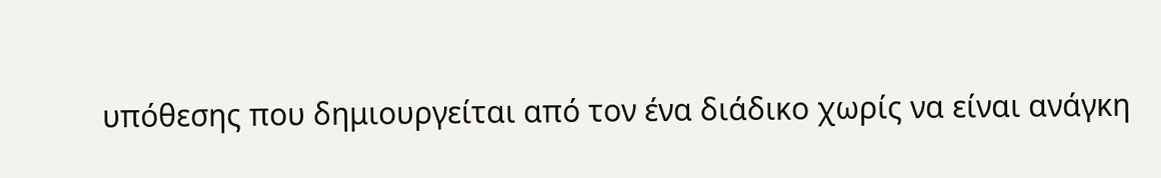υπόθεσης που δημιουργείται από τον ένα διάδικο χωρίς να είναι ανάγκη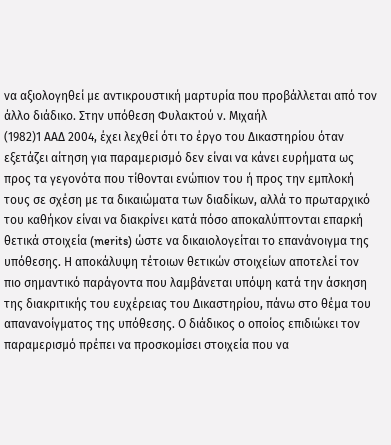να αξιολογηθεί με αντικρουστική μαρτυρία που προβάλλεται από τον άλλο διάδικο. Στην υπόθεση Φυλακτού ν. Μιχαήλ
(1982)1 ΑΑΔ 2004, έχει λεχθεί ότι το έργο του Δικαστηρίου όταν εξετάζει αίτηση για παραμερισμό δεν είναι να κάνει ευρήματα ως προς τα γεγονότα που τίθονται ενώπιον του ή προς την εμπλοκή τους σε σχέση με τα δικαιώματα των διαδίκων, αλλά το πρωταρχικό του καθήκον είναι να διακρίνει κατά πόσο αποκαλύπτονται επαρκή θετικά στοιχεία (merits) ώστε να δικαιολογείται το επανάνοιγμα της υπόθεσης. Η αποκάλυψη τέτοιων θετικών στοιχείων αποτελεί τον πιο σημαντικό παράγοντα που λαμβάνεται υπόψη κατά την άσκηση της διακριτικής του ευχέρειας του Δικαστηρίου, πάνω στο θέμα του απανανοίγματος της υπόθεσης. Ο διάδικος ο οποίος επιδιώκει τον παραμερισμό πρέπει να προσκομίσει στοιχεία που να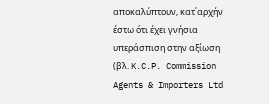αποκαλύπτουν, κατ΄αρχήν έστω ότι έχει γνήσια υπεράσπιση στην αξίωση (βλ. K.C.P. Commission Agents & Importers Ltd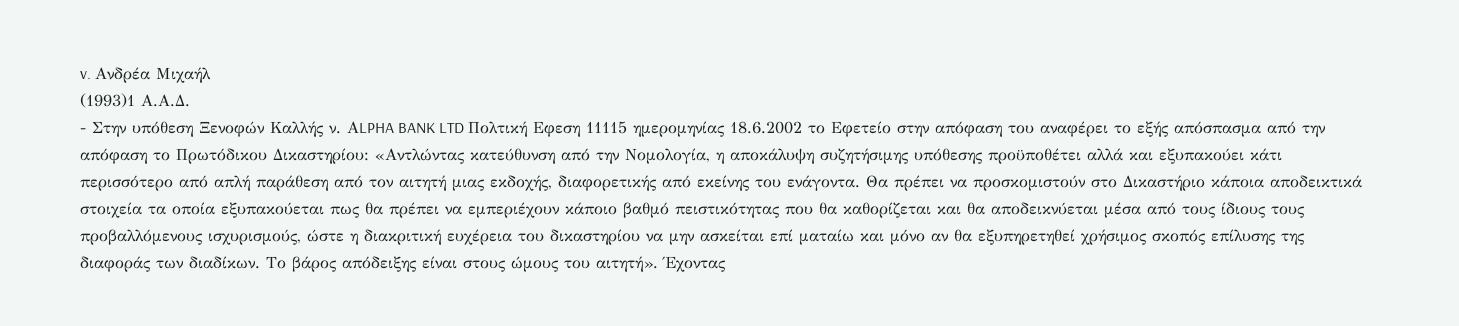v. Ανδρέα Μιχαήλ
(1993)1 Α.Α.Δ.
- Στην υπόθεση Ξενοφών Καλλής ν. ΑLPHA BANK LTD Πολτική Εφεση 11115 ημερομηνίας 18.6.2002 το Εφετείο στην απόφαση του αναφέρει το εξής απόσπασμα από την απόφαση το Πρωτόδικου Δικαστηρίου: «Αντλώντας κατεύθυνση από την Νομολογία, η αποκάλυψη συζητήσιμης υπόθεσης προϋποθέτει αλλά και εξυπακούει κάτι περισσότερο από απλή παράθεση από τον αιτητή μιας εκδοχής, διαφορετικής από εκείνης του ενάγοντα. Θα πρέπει να προσκομιστούν στο Δικαστήριο κάποια αποδεικτικά στοιχεία τα οποία εξυπακούεται πως θα πρέπει να εμπεριέχουν κάποιο βαθμό πειστικότητας που θα καθορίζεται και θα αποδεικνύεται μέσα από τους ίδιους τους προβαλλόμενους ισχυρισμούς, ώστε η διακριτική ευχέρεια του δικαστηρίου να μην ασκείται επί ματαίω και μόνο αν θα εξυπηρετηθεί χρήσιμος σκοπός επίλυσης της διαφοράς των διαδίκων. Το βάρος απόδειξης είναι στους ώμους του αιτητή». Έχοντας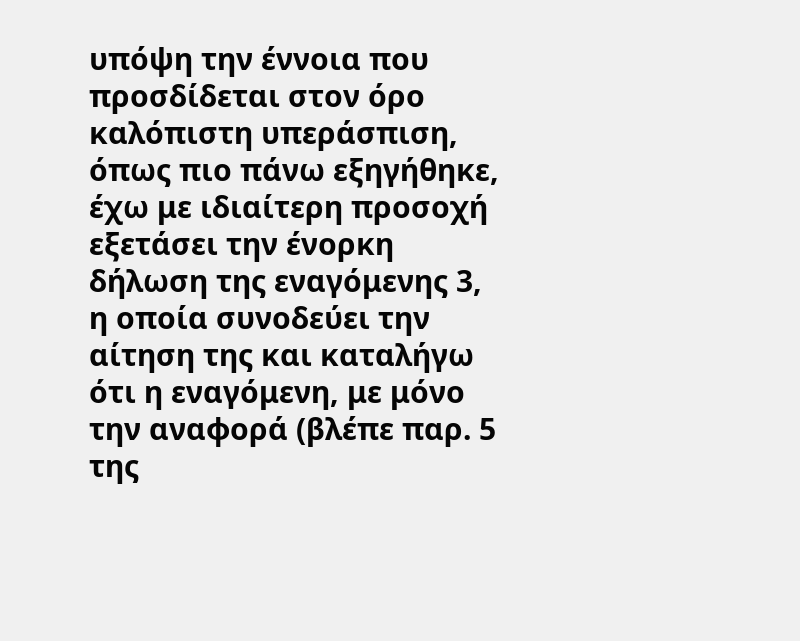υπόψη την έννοια που προσδίδεται στον όρο καλόπιστη υπεράσπιση, όπως πιο πάνω εξηγήθηκε, έχω με ιδιαίτερη προσοχή εξετάσει την ένορκη δήλωση της εναγόμενης 3, η οποία συνοδεύει την αίτηση της και καταλήγω ότι η εναγόμενη, με μόνο την αναφορά (βλέπε παρ. 5 της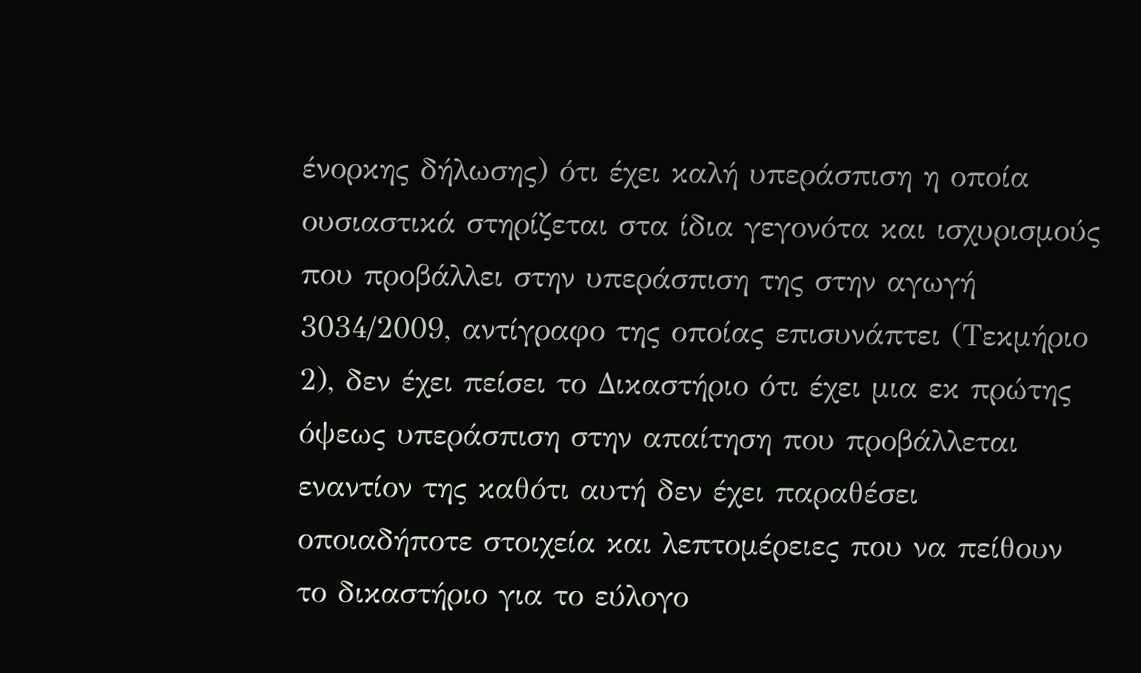ένορκης δήλωσης) ότι έχει καλή υπεράσπιση η οποία ουσιαστικά στηρίζεται στα ίδια γεγονότα και ισχυρισμούς που προβάλλει στην υπεράσπιση της στην αγωγή 3034/2009, αντίγραφο της οποίας επισυνάπτει (Τεκμήριο 2), δεν έχει πείσει το Δικαστήριο ότι έχει μια εκ πρώτης όψεως υπεράσπιση στην απαίτηση που προβάλλεται εναντίον της καθότι αυτή δεν έχει παραθέσει οποιαδήποτε στοιχεία και λεπτομέρειες που να πείθουν το δικαστήριο για το εύλογο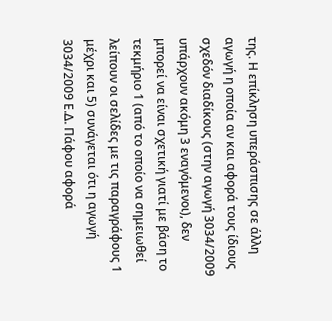της. Η επίκληση υπεράσπισης σε άλλη αγωγή η οποία αν και αφορά τους ίδιους σχεδόν διαδίκους (στην αγωγή 3034/2009 υπάρχουν ακόμη 3 εναγόμενοι), δεν μπορεί να είναι σχετική γιατί με βάση το τεκμήριο 1 (από το οποίο να σημειωθεί λείπουν οι σελίδες με τις παραγράφους 1 μέχρι και 5) συνάγεται ότι η αγωγή 3034/2009 Ε.Δ. Πάφου αφορά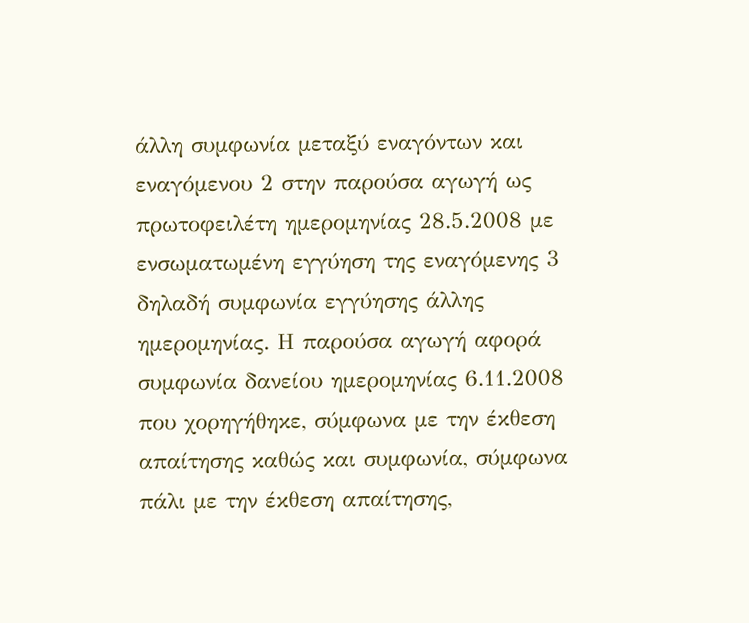άλλη συμφωνία μεταξύ εναγόντων και εναγόμενου 2 στην παρούσα αγωγή ως πρωτοφειλέτη ημερομηνίας 28.5.2008 με ενσωματωμένη εγγύηση της εναγόμενης 3 δηλαδή συμφωνία εγγύησης άλλης ημερομηνίας. Η παρούσα αγωγή αφορά συμφωνία δανείου ημερομηνίας 6.11.2008 που χορηγήθηκε, σύμφωνα με την έκθεση απαίτησης καθώς και συμφωνία, σύμφωνα πάλι με την έκθεση απαίτησης,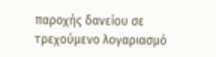παροχής δανείου σε τρεχούμενο λογαριασμό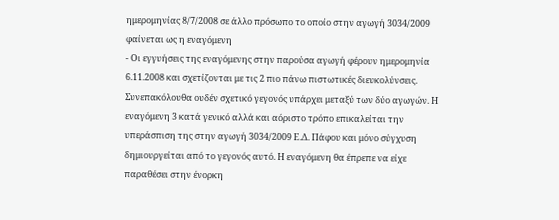ημερομηνίας 8/7/2008 σε άλλο πρόσωπο το οποίο στην αγωγή 3034/2009 φαίνεται ως η εναγόμενη
- Οι εγγυήσεις της εναγόμενης στην παρούσα αγωγή φέρουν ημερομηνία 6.11.2008 και σχετίζονται με τις 2 πιο πάνω πιστωτικές διευκολύνσεις. Συνεπακόλουθα ουδέν σχετικό γεγονός υπάρχει μεταξύ των δύο αγωγών. Η εναγόμενη 3 κατά γενικό αλλά και αόριστο τρόπο επικαλείται την υπεράσπιση της στην αγωγή 3034/2009 Ε.Δ. Πάφου και μόνο σύγχυση δημιουργείται από το γεγονός αυτό. Η εναγόμενη θα έπρεπε να είχε παραθέσει στην ένορκη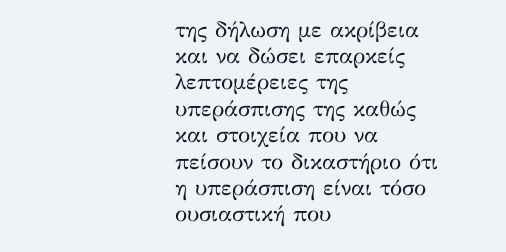της δήλωση με ακρίβεια και να δώσει επαρκείς λεπτομέρειες της υπεράσπισης της καθώς και στοιχεία που να πείσουν το δικαστήριο ότι η υπεράσπιση είναι τόσο ουσιαστική που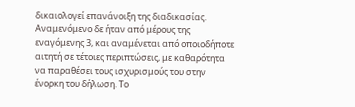δικαιολογεί επανάνοιξη της διαδικασίας. Αναμενόμενο δε ήταν από μέρους της εναγόμενης 3, και αναμένεται από οποιοδήποτε αιτητή σε τέτοιες περιπτώσεις, με καθαρότητα να παραθέσει τους ισχυρισμούς του στην ένορκη του δήλωση. Το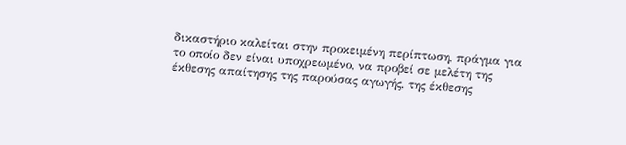δικαστήριο καλείται στην προκειμένη περίπτωση, πράγμα για το οποίο δεν είναι υποχρεωμένο, να προβεί σε μελέτη της έκθεσης απαίτησης της παρούσας αγωγής, της έκθεσης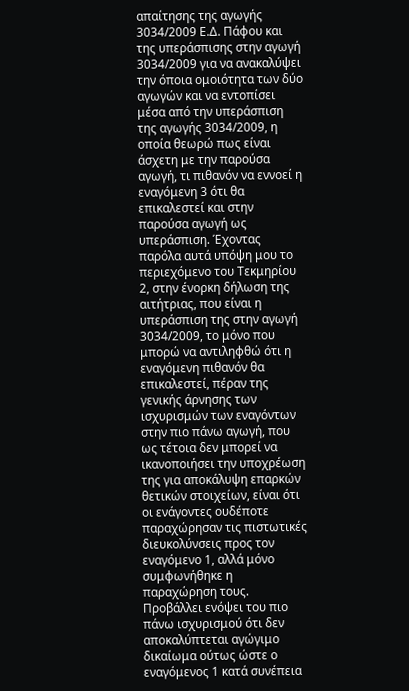απαίτησης της αγωγής 3034/2009 Ε.Δ. Πάφου και της υπεράσπισης στην αγωγή 3034/2009 για να ανακαλύψει την όποια ομοιότητα των δύο αγωγών και να εντοπίσει μέσα από την υπεράσπιση της αγωγής 3034/2009, η οποία θεωρώ πως είναι άσχετη με την παρούσα αγωγή, τι πιθανόν να εννοεί η εναγόμενη 3 ότι θα επικαλεστεί και στην παρούσα αγωγή ως υπεράσπιση. Έχοντας παρόλα αυτά υπόψη μου το περιεχόμενο του Τεκμηρίου 2, στην ένορκη δήλωση της αιτήτριας, που είναι η υπεράσπιση της στην αγωγή 3034/2009, το μόνο που μπορώ να αντιληφθώ ότι η εναγόμενη πιθανόν θα επικαλεστεί, πέραν της γενικής άρνησης των ισχυρισμών των εναγόντων στην πιο πάνω αγωγή, που ως τέτοια δεν μπορεί να ικανοποιήσει την υποχρέωση της για αποκάλυψη επαρκών θετικών στοιχείων, είναι ότι οι ενάγοντες ουδέποτε παραχώρησαν τις πιστωτικές διευκολύνσεις προς τον εναγόμενο 1, αλλά μόνο συμφωνήθηκε η παραχώρηση τους. Προβάλλει ενόψει του πιο πάνω ισχυρισμού ότι δεν αποκαλύπτεται αγώγιμο δικαίωμα ούτως ώστε ο εναγόμενος 1 κατά συνέπεια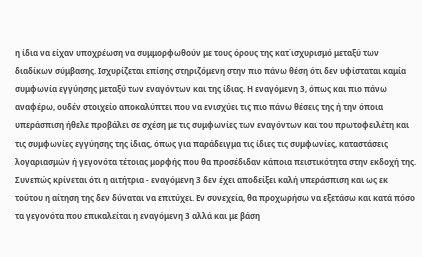η ίδια να είχαν υποχρέωση να συμμορφωθούν με τους όρους της κατ΄ισχυρισμό μεταξύ των διαδίκων σύμβασης. Ισχυρίζεται επίσης στηριζόμενη στην πιο πάνω θέση ότι δεν υφίσταται καμία συμφωνία εγγύησης μεταξύ των εναγόντων και της ίδιας. Η εναγόμενη 3, όπως και πιο πάνω αναφέρω, ουδέν στοιχείο αποκαλύπτει που να ενισχύει τις πιο πάνω θέσεις της ή την όποια υπεράσπιση ήθελε προβάλει σε σχέση με τις συμφωνίες των εναγόντων και του πρωτοφειλέτη και τις συμφωνίες εγγύησης της ίδιας, όπως για παράδειγμα τις ίδιες τις συμφωνίες, καταστάσεις λογαριασμών ή γεγονότα τέτοιας μορφής που θα προσέδιδαν κάποια πειστικότητα στην εκδοχή της. Συνεπώς κρίνεται ότι η αιτήτρια - εναγόμενη 3 δεν έχει αποδείξει καλή υπεράσπιση και ως εκ τούτου η αίτηση της δεν δύναται να επιτύχει. Εν συνεχεία, θα προχωρήσω να εξετάσω και κατά πόσο τα γεγονότα που επικαλείται η εναγόμενη 3 αλλά και με βάση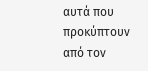αυτά που προκύπτουν από τον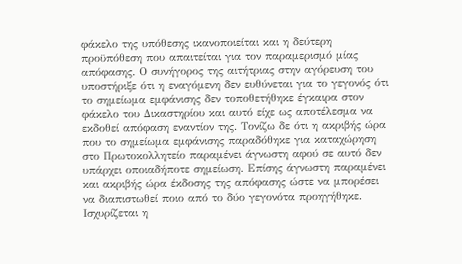φάκελο της υπόθεσης ικανοποιείται και η δεύτερη προϋπόθεση που απαιτείται για τον παραμερισμό μίας απόφασης. Ο συνήγορος της αιτήτριας στην αγόρευση του υποστήριξε ότι η εναγόμενη δεν ευθύνεται για το γεγονός ότι το σημείωμα εμφάνισης δεν τοποθετήθηκε έγκαιρα στον φάκελο του Δικαστηρίου και αυτό είχε ως αποτέλεσμα να εκδοθεί απόφαση εναντίον της. Τονίζω δε ότι η ακριβής ώρα που το σημείωμα εμφάνισης παραδόθηκε για καταχώρηση στο Πρωτοκολλητείο παραμένει άγνωστη αφού σε αυτό δεν υπάρχει οποιαδήποτε σημείωση. Επίσης άγνωστη παραμένει και ακριβής ώρα έκδοσης της απόφασης ώστε να μπορέσει να διαπιστωθεί ποιο από το δύο γεγονότα προηγήθηκε. Ισχυρίζεται η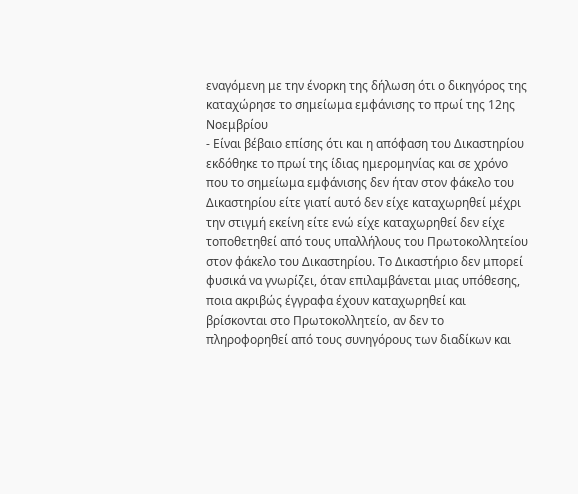εναγόμενη με την ένορκη της δήλωση ότι ο δικηγόρος της καταχώρησε το σημείωμα εμφάνισης το πρωί της 12ης Νοεμβρίου
- Είναι βέβαιο επίσης ότι και η απόφαση του Δικαστηρίου εκδόθηκε το πρωί της ίδιας ημερομηνίας και σε χρόνο που το σημείωμα εμφάνισης δεν ήταν στον φάκελο του Δικαστηρίου είτε γιατί αυτό δεν είχε καταχωρηθεί μέχρι την στιγμή εκείνη είτε ενώ είχε καταχωρηθεί δεν είχε τοποθετηθεί από τους υπαλλήλους του Πρωτοκολλητείου στον φάκελο του Δικαστηρίου. Το Δικαστήριο δεν μπορεί φυσικά να γνωρίζει, όταν επιλαμβάνεται μιας υπόθεσης, ποια ακριβώς έγγραφα έχουν καταχωρηθεί και βρίσκονται στο Πρωτοκολλητείο, αν δεν το πληροφορηθεί από τους συνηγόρους των διαδίκων και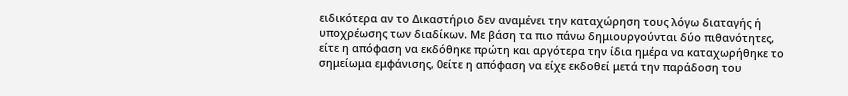ειδικότερα αν το Δικαστήριο δεν αναμένει την καταχώρηση τους λόγω διαταγής ή υποχρέωσης των διαδίκων. Με βάση τα πιο πάνω δημιουργούνται δύο πιθανότητες, είτε η απόφαση να εκδόθηκε πρώτη και αργότερα την ίδια ημέρα να καταχωρήθηκε το σημείωμα εμφάνισης, 0είτε η απόφαση να είχε εκδοθεί μετά την παράδοση του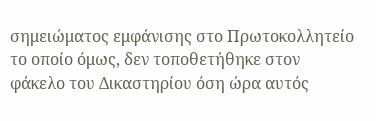σημειώματος εμφάνισης στο Πρωτοκολλητείο το οποίο όμως, δεν τοποθετήθηκε στον φάκελο του Δικαστηρίου όση ώρα αυτός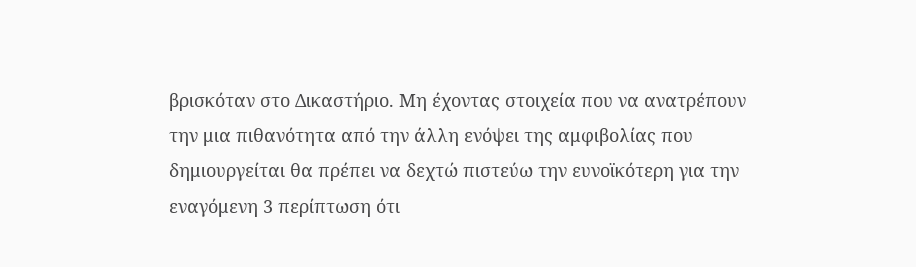βρισκόταν στο Δικαστήριο. Μη έχοντας στοιχεία που να ανατρέπουν την μια πιθανότητα από την άλλη ενόψει της αμφιβολίας που δημιουργείται θα πρέπει να δεχτώ πιστεύω την ευνοϊκότερη για την εναγόμενη 3 περίπτωση ότι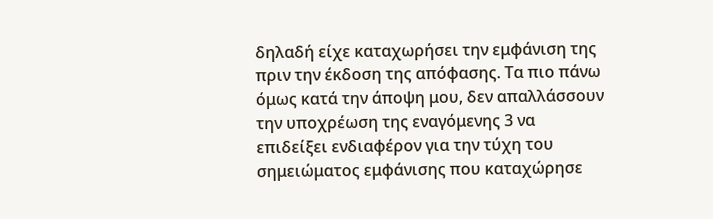δηλαδή είχε καταχωρήσει την εμφάνιση της πριν την έκδοση της απόφασης. Τα πιο πάνω όμως κατά την άποψη μου, δεν απαλλάσσουν την υποχρέωση της εναγόμενης 3 να επιδείξει ενδιαφέρον για την τύχη του σημειώματος εμφάνισης που καταχώρησε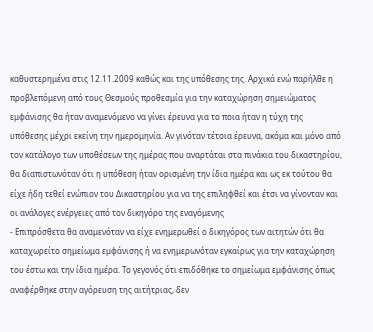καθυστερημένα στις 12.11.2009 καθώς και της υπόθεσης της. Αρχικά ενώ παρήλθε η προβλεπόμενη από τους Θεσμούς προθεσμία για την καταχώρηση σημειώματος εμφάνισης θα ήταν αναμενόμενο να γίνει έρευνα για το ποια ήταν η τύχη της υπόθεσης μέχρι εκείνη την ημερομηνία. Αν γινόταν τέτοια έρευνα, ακόμα και μόνο από τον κατάλογο των υποθέσεων της ημέρας που αναρτάται στα πινάκια του δικαστηρίου, θα διαπιστωνόταν ότι η υπόθεση ήταν ορισμένη την ίδια ημέρα και ως εκ τούτου θα είχε ήδη τεθεί ενώπιον του Δικαστηρίου για να της επιληφθεί και έτσι να γίνονταν και οι ανάλογες ενέργειες από τον δικηγόρο της εναγόμενης
- Επιπρόσθετα θα αναμενόταν να είχε ενημερωθεί ο δικηγόρος των αιτητών ότι θα καταχωρείτο σημείωμα εμφάνισης ή να ενημερωνόταν εγκαίρως για την καταχώρηση του έστω και την ίδια ημέρα. Το γεγονός ότι επιδόθηκε το σημείωμα εμφάνισης όπως αναφέρθηκε στην αγόρευση της αιτήτριας, δεν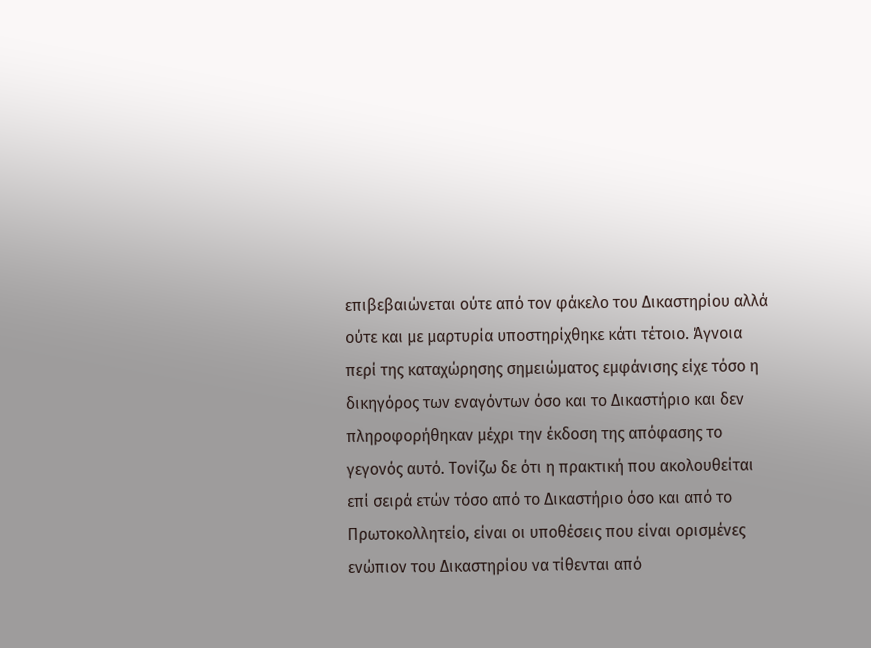επιβεβαιώνεται ούτε από τον φάκελο του Δικαστηρίου αλλά ούτε και με μαρτυρία υποστηρίχθηκε κάτι τέτοιο. Άγνοια περί της καταχώρησης σημειώματος εμφάνισης είχε τόσο η δικηγόρος των εναγόντων όσο και το Δικαστήριο και δεν πληροφορήθηκαν μέχρι την έκδοση της απόφασης το γεγονός αυτό. Τονίζω δε ότι η πρακτική που ακολουθείται επί σειρά ετών τόσο από το Δικαστήριο όσο και από το Πρωτοκολλητείο, είναι οι υποθέσεις που είναι ορισμένες ενώπιον του Δικαστηρίου να τίθενται από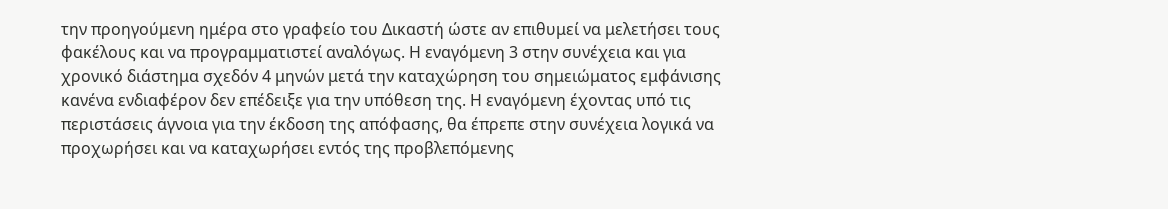την προηγούμενη ημέρα στο γραφείο του Δικαστή ώστε αν επιθυμεί να μελετήσει τους φακέλους και να προγραμματιστεί αναλόγως. Η εναγόμενη 3 στην συνέχεια και για χρονικό διάστημα σχεδόν 4 μηνών μετά την καταχώρηση του σημειώματος εμφάνισης κανένα ενδιαφέρον δεν επέδειξε για την υπόθεση της. Η εναγόμενη έχοντας υπό τις περιστάσεις άγνοια για την έκδοση της απόφασης, θα έπρεπε στην συνέχεια λογικά να προχωρήσει και να καταχωρήσει εντός της προβλεπόμενης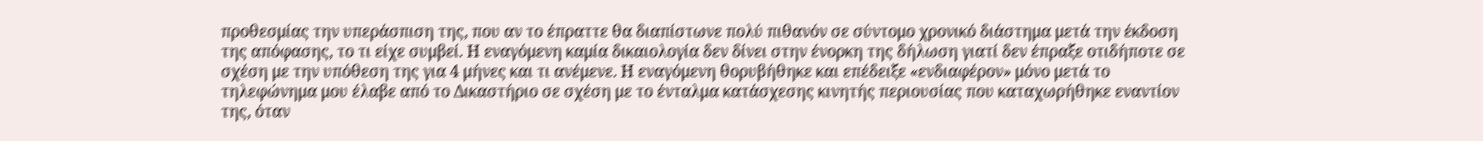προθεσμίας την υπεράσπιση της, που αν το έπραττε θα διαπίστωνε πολύ πιθανόν σε σύντομο χρονικό διάστημα μετά την έκδοση της απόφασης, το τι είχε συμβεί. Η εναγόμενη καμία δικαιολογία δεν δίνει στην ένορκη της δήλωση γιατί δεν έπραξε οτιδήποτε σε σχέση με την υπόθεση της για 4 μήνες και τι ανέμενε. Η εναγόμενη θορυβήθηκε και επέδειξε «ενδιαφέρον» μόνο μετά το τηλεφώνημα μου έλαβε από το Δικαστήριο σε σχέση με το ένταλμα κατάσχεσης κινητής περιουσίας που καταχωρήθηκε εναντίον της, όταν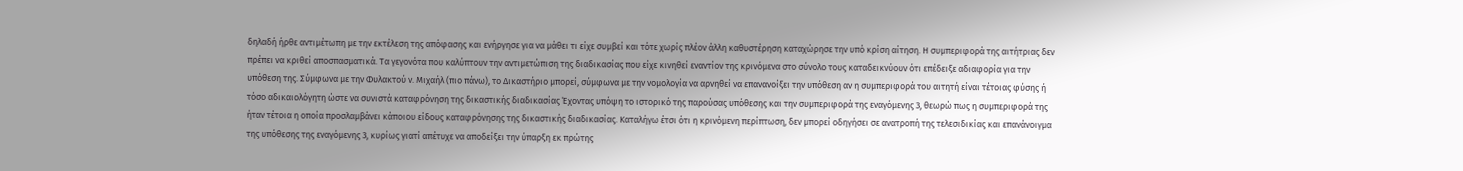δηλαδή ήρθε αντιμέτωπη με την εκτέλεση της απόφασης και ενήργησε για να μάθει τι είχε συμβεί και τότε χωρίς πλέον άλλη καθυστέρηση καταχώρησε την υπό κρίση αίτηση. Η συμπεριφορά της αιτήτριας δεν πρέπει να κριθεί αποσπασματικά. Τα γεγονότα που καλύπτουν την αντιμετώπιση της διαδικασίας που είχε κινηθεί εναντίον της κρινόμενα στο σύνολο τους καταδεικνύουν ότι επέδειξε αδιαφορία για την υπόθεση της. Σύμφωνα με την Φυλακτού ν. Μιχαήλ (πιο πάνω), το Δικαστήριο μπορεί, σύμφωνα με την νομολογία να αρνηθεί να επανανοίξει την υπόθεση αν η συμπεριφορά του αιτητή είναι τέτοιας φύσης ή τόσο αδικαιολόγητη ώστε να συνιστά καταφρόνηση της δικαστικής διαδικασίας Έχοντας υπόψη το ιστορικό της παρούσας υπόθεσης και την συμπεριφορά της εναγόμενης 3, θεωρώ πως η συμπεριφορά της ήταν τέτοια η οποία προσλαμβάνει κάποιου είδους καταφρόνησης της δικαστικής διαδικασίας. Καταλήγω έτσι ότι η κρινόμενη περίπτωση, δεν μπορεί οδηγήσει σε ανατροπή της τελεσιδικίας και επανάνοιγμα της υπόθεσης της εναγόμενης 3, κυρίως γιατί απέτυχε να αποδείξει την ύπαρξη εκ πρώτης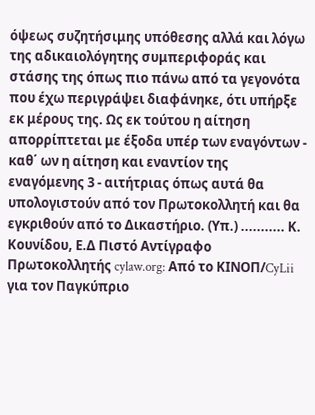όψεως συζητήσιμης υπόθεσης αλλά και λόγω της αδικαιολόγητης συμπεριφοράς και στάσης της όπως πιο πάνω από τα γεγονότα που έχω περιγράψει διαφάνηκε, ότι υπήρξε εκ μέρους της. Ως εκ τούτου η αίτηση απορρίπτεται με έξοδα υπέρ των εναγόντων - καθ΄ ων η αίτηση και εναντίον της εναγόμενης 3 - αιτήτριας όπως αυτά θα υπολογιστούν από τον Πρωτοκολλητή και θα εγκριθούν από το Δικαστήριο. (Υπ.) ........... Κ. Κουνίδου, Ε.Δ Πιστό Αντίγραφο Πρωτοκολλητής cylaw.org: Από το ΚΙΝOΠ/CyLii για τον Παγκύπριο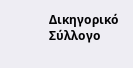Δικηγορικό Σύλλογο